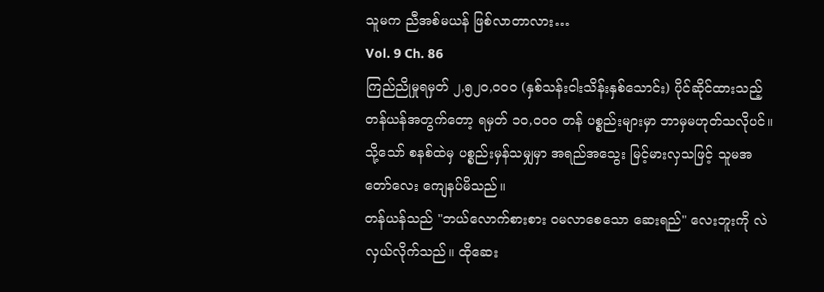သူမက ညီအစ်မယန် ဖြစ်လာတာလား…
Vol. 9 Ch. 86
ကြည်ညိုမှုရမှတ် ၂,၅၂၀,၀၀၀ (နှစ်သန်းငါးသိန်းနှစ်သောင်း) ပိုင်ဆိုင်ထားသည့် တန်ယန်အတွက်တော့ ရမှတ် ၁၀,၀၀၀ တန် ပစ္စည်းများမှာ ဘာမှမဟုတ်သလိုပင်။ သို့သော် စနစ်ထဲမှ ပစ္စည်းမှန်သမျှမှာ အရည်အသွေး မြင့်မားလှသဖြင့် သူမအတော်လေး ကျေနပ်မိသည်။
တန်ယန်သည် "ဘယ်လောက်စားစား ဝမလာစေသော ဆေးရည်" လေးဘူးကို လဲလှယ်လိုက်သည်။ ထိုဆေး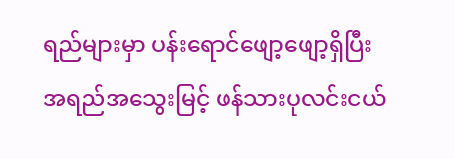ရည်များမှာ ပန်းရောင်ဖျော့ဖျော့ရှိပြီး အရည်အသွေးမြင့် ဖန်သားပုလင်းငယ်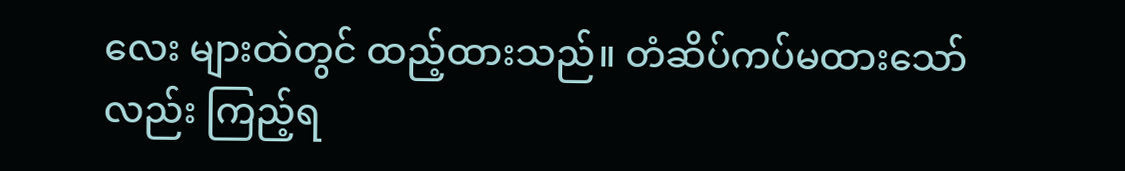လေး များထဲတွင် ထည့်ထားသည်။ တံဆိပ်ကပ်မထားသော်လည်း ကြည့်ရ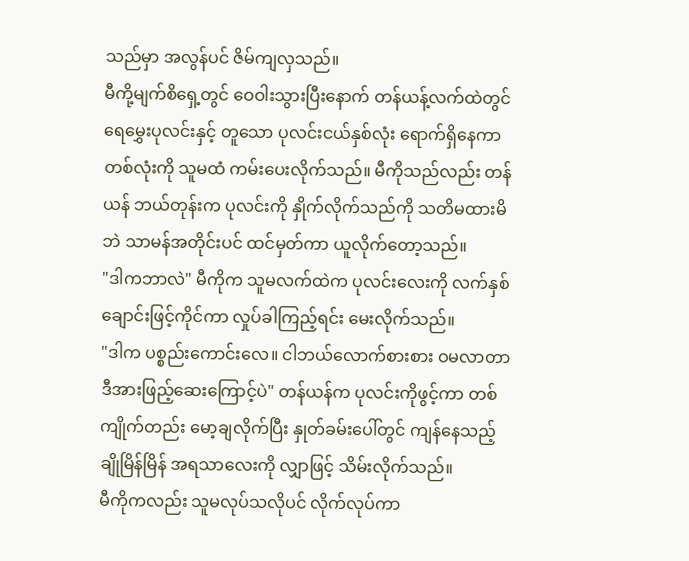သည်မှာ အလွန်ပင် ဇိမ်ကျလှသည်။
မီကို့မျက်စိရှေ့တွင် ဝေဝါးသွားပြီးနောက် တန်ယန့်လက်ထဲတွင် ရေမွှေးပုလင်းနှင့် တူသော ပုလင်းငယ်နှစ်လုံး ရောက်ရှိနေကာ တစ်လုံးကို သူမထံ ကမ်းပေးလိုက်သည်။ မီကိုသည်လည်း တန်ယန် ဘယ်တုန်းက ပုလင်းကို နှိုက်လိုက်သည်ကို သတိမထားမိဘဲ သာမန်အတိုင်းပင် ထင်မှတ်ကာ ယူလိုက်တော့သည်။
"ဒါကဘာလဲ" မီကိုက သူမလက်ထဲက ပုလင်းလေးကို လက်နှစ်ချောင်းဖြင့်ကိုင်ကာ လှုပ်ခါကြည့်ရင်း မေးလိုက်သည်။
"ဒါက ပစ္စည်းကောင်းလေ။ ငါဘယ်လောက်စားစား ဝမလာတာ ဒီအားဖြည့်ဆေးကြောင့်ပဲ" တန်ယန်က ပုလင်းကိုဖွင့်ကာ တစ်ကျိုက်တည်း မော့ချလိုက်ပြီး နှုတ်ခမ်းပေါ်တွင် ကျန်နေသည့် ချိုမြိန်မြိန် အရသာလေးကို လျှာဖြင့် သိမ်းလိုက်သည်။
မီကိုကလည်း သူမလုပ်သလိုပင် လိုက်လုပ်ကာ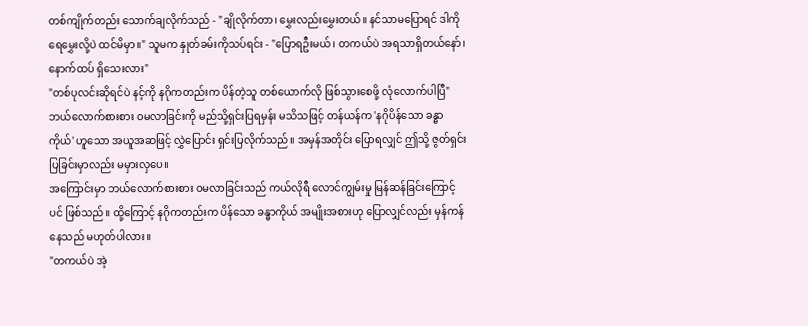တစ်ကျိုက်တည်း သောက်ချလိုက်သည် - "ချိုလိုက်တာ၊ မွှေးလည်းမွှေးတယ်။ နင်သာမပြောရင် ဒါကို ရေမွှေးလို့ပဲ ထင်မိမှာ။" သူမက နှုတ်ခမ်းကိုသပ်ရင်း - "ပြောရဦးမယ်၊ တကယ်ပဲ အရသာရှိတယ်နော်၊ နောက်ထပ် ရှိသေးလား"
"တစ်ပုလင်းဆိုရင်ပဲ နင့်ကို နဂိုကတည်းက ပိန်တဲ့သူ တစ်ယောက်လို ဖြစ်သွားစေဖို့ လုံလောက်ပါပြီ" ဘယ်လောက်စားစား ဝမလာခြင်းကို မည်သို့ရှင်းပြရမှန်း မသိသဖြင့် တန်ယန်က 'နဂိုပိန်သော ခန္ဓာကိုယ်' ဟူသော အယူအဆဖြင့် လွှဲပြောင်း ရှင်းပြလိုက်သည်။ အမှန်အတိုင်း ပြောရလျှင် ဤသို့ ဇွတ်ရှင်းပြခြင်းမှာလည်း မမှားလှပေ။
အကြောင်းမှာ ဘယ်လောက်စားစား ဝမလာခြင်းသည် ကယ်လိုရီ လောင်ကျွမ်းမှု မြန်ဆန်ခြင်းကြောင့်ပင် ဖြစ်သည်။ ထို့ကြောင့် နဂိုကတည်းက ပိန်သော ခန္ဓာကိုယ် အမျိုးအစားဟု ပြောလျှင်လည်း မှန်ကန်နေသည် မဟုတ်ပါလား။
"တကယ်ပဲ အဲ့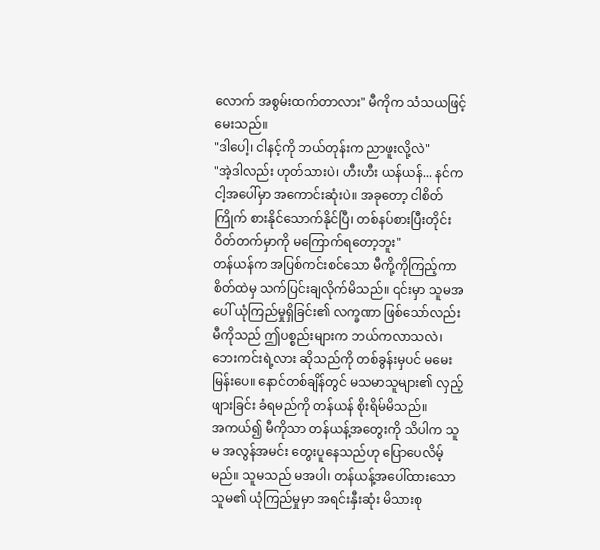လောက် အစွမ်းထက်တာလား" မီကိုက သံသယဖြင့် မေးသည်။
"ဒါပေါ့၊ ငါနင့်ကို ဘယ်တုန်းက ညာဖူးလို့လဲ"
"အဲ့ဒါလည်း ဟုတ်သားပဲ၊ ဟီးဟီး ယန်ယန်... နင်က ငါ့အပေါ်မှာ အကောင်းဆုံးပဲ။ အခုတော့ ငါစိတ်ကြိုက် စားနိုင်သောက်နိုင်ပြီ၊ တစ်နပ်စားပြီးတိုင်း ဝိတ်တက်မှာကို မကြောက်ရတော့ဘူး"
တန်ယန်က အပြစ်ကင်းစင်သော မီကို့ကိုကြည့်ကာ စိတ်ထဲမှ သက်ပြင်းချလိုက်မိသည်။ ၎င်းမှာ သူမအပေါ် ယုံကြည်မှုရှိခြင်း၏ လက္ခဏာ ဖြစ်သော်လည်း မီကိုသည် ဤပစ္စည်းများက ဘယ်ကလာသလဲ၊ ဘေးကင်းရဲ့လား ဆိုသည်ကို တစ်ခွန်းမှပင် မမေးမြန်းပေ။ နောင်တစ်ချိန်တွင် မသမာသူများ၏ လှည့်ဖျားခြင်း ခံရမည်ကို တန်ယန် စိုးရိမ်မိသည်။
အကယ်၍ မီကိုသာ တန်ယန့်အတွေးကို သိပါက သူမ အလွန်အမင်း တွေးပူနေသည်ဟု ပြောပေလိမ့်မည်။ သူမသည် မအပါ၊ တန်ယန့်အပေါ်ထားသော သူမ၏ ယုံကြည်မှုမှာ အရင်းနှီးဆုံး မိသားစု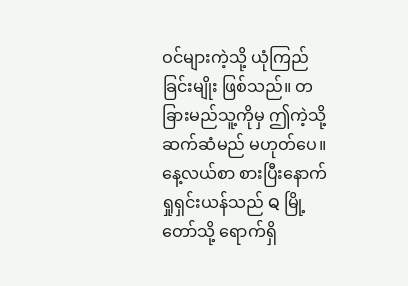ဝင်များကဲ့သို့ ယုံကြည်ခြင်းမျိုး ဖြစ်သည်။ တခြားမည်သူ့ကိုမှ ဤကဲ့သို့ ဆက်ဆံမည် မဟုတ်ပေ။
နေ့လယ်စာ စားပြီးနောက် ရှုရှင်းယန်သည် Q မြို့တော်သို့ ရောက်ရှိ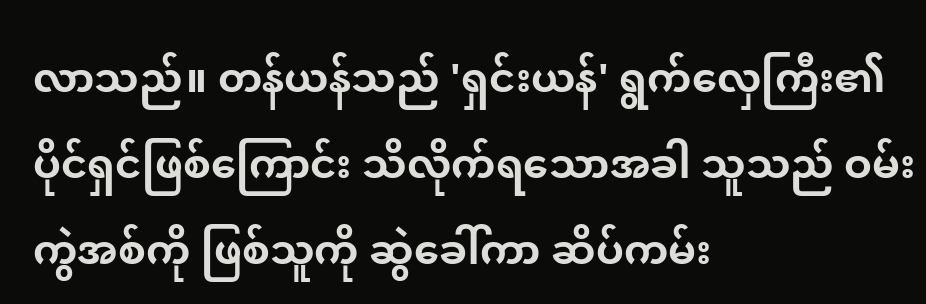လာသည်။ တန်ယန်သည် 'ရှင်းယန်' ရွက်လှေကြီး၏ ပိုင်ရှင်ဖြစ်ကြောင်း သိလိုက်ရသောအခါ သူသည် ဝမ်းကွဲအစ်ကို ဖြစ်သူကို ဆွဲခေါ်ကာ ဆိပ်ကမ်း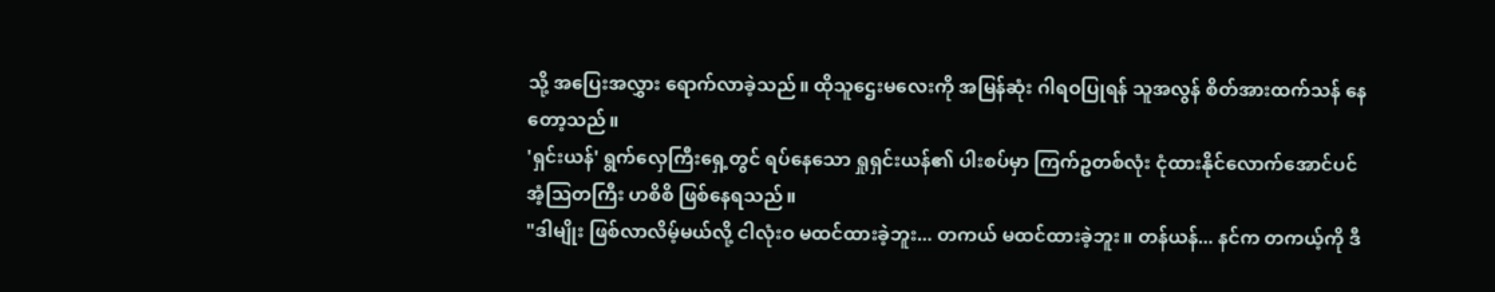သို့ အပြေးအလွှား ရောက်လာခဲ့သည်။ ထိုသူဌေးမလေးကို အမြန်ဆုံး ဂါရဝပြုရန် သူအလွန် စိတ်အားထက်သန် နေတော့သည်။
'ရှင်းယန်' ရွက်လှေကြီးရှေ့တွင် ရပ်နေသော ရှုရှင်းယန်၏ ပါးစပ်မှာ ကြက်ဥတစ်လုံး ငုံထားနိုင်လောက်အောင်ပင် အံ့သြတကြီး ဟစိစိ ဖြစ်နေရသည်။
"ဒါမျိုး ဖြစ်လာလိမ့်မယ်လို့ ငါလုံးဝ မထင်ထားခဲ့ဘူး... တကယ် မထင်ထားခဲ့ဘူး။ တန်ယန်... နင်က တကယ့်ကို ဒီ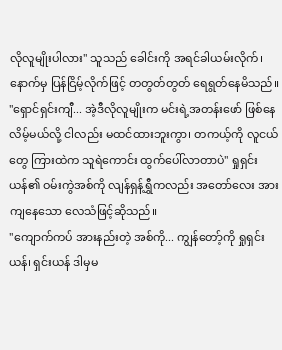လိုလူမျိုးပါလား" သူသည် ခေါင်းကို အရင်ခါယမ်းလိုက်၊ နောက်မှ ပြန်ငြိမ့်လိုက်ဖြင့် တတွတ်တွတ် ရေရွတ်နေမိသည်။
"ရှောင်ရှင်းကျီ... အဲ့ဒီလိုလူမျိုးက မင်းရဲ့အတန်းဖော် ဖြစ်နေလိမ့်မယ်လို့ ငါလည်း မထင်ထားဘူးကွာ၊ တကယ့်ကို လူငယ်တွေ ကြားထဲက သူရဲကောင်း ထွက်ပေါ်လာတာပဲ" ရှုရှင်းယန်၏ ဝမ်းကွဲအစ်ကို လျန်ရှန့်ရွှီကလည်း အတော်လေး အားကျနေသော လေသံဖြင့်ဆိုသည်။
"ကျောက်ကပ် အားနည်းတဲ့ အစ်ကို... ကျွန်တော့်ကို ရှုရှင်းယန်၊ ရှင်းယန် ဒါမှမ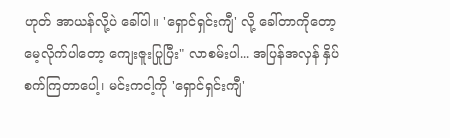ဟုတ် အာယန်လို့ပဲ ခေါ်ပါ။ 'ရှောင်ရှင်းကျီ' လို့ ခေါ်တာကိုတော့ မေ့လိုက်ပါတော့ ကျေးဇူးပြုပြီး" လာစမ်းပါ... အပြန်အလှန် နှိပ်စက်ကြတာပေါ့၊ မင်းကငါ့ကို 'ရှောင်ရှင်းကျီ'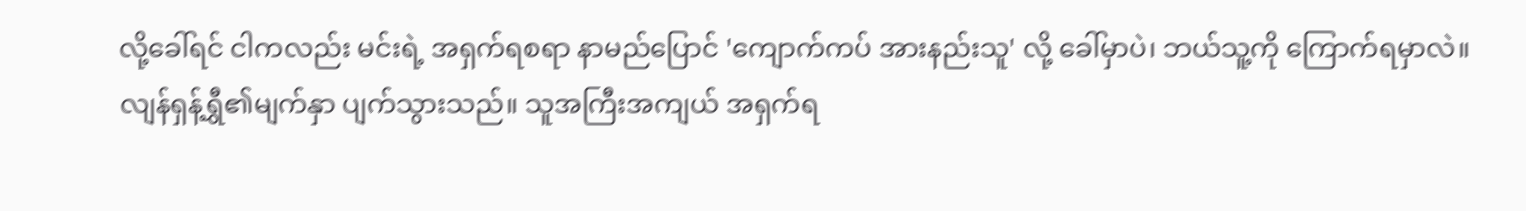လို့ခေါ်ရင် ငါကလည်း မင်းရဲ့ အရှက်ရစရာ နာမည်ပြောင် 'ကျောက်ကပ် အားနည်းသူ' လို့ ခေါ်မှာပဲ၊ ဘယ်သူ့ကို ကြောက်ရမှာလဲ။
လျန်ရှန့်ရွှီ၏မျက်နှာ ပျက်သွားသည်။ သူအကြီးအကျယ် အရှက်ရ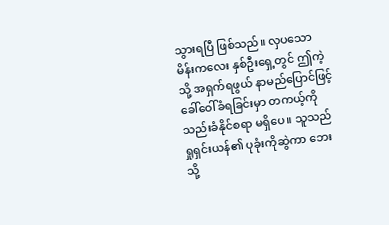သွားရပြီ ဖြစ်သည်။ လှပသော မိန်းကလေး နှစ်ဦးရှေ့တွင် ဤကဲ့သို့ အရှက်ရဖွယ် နာမည်ပြောင်ဖြင့် ခေါ်ဝေါ်ခံရခြင်းမှာ တကယ့်ကို သည်းခံနိုင်စရာ မရှိပေ။ သူသည် ရှုရှင်းယန်၏ ပုခုံးကိုဆွဲကာ ဘေးသို့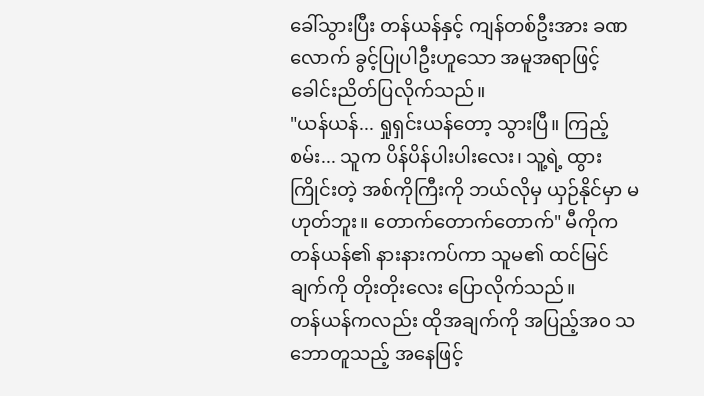ခေါ်သွားပြီး တန်ယန်နှင့် ကျန်တစ်ဦးအား ခဏလောက် ခွင့်ပြုပါဦးဟူသော အမူအရာဖြင့် ခေါင်းညိတ်ပြလိုက်သည်။
"ယန်ယန်... ရှုရှင်းယန်တော့ သွားပြီ။ ကြည့်စမ်း... သူက ပိန်ပိန်ပါးပါးလေး၊ သူ့ရဲ့ ထွားကြိုင်းတဲ့ အစ်ကိုကြီးကို ဘယ်လိုမှ ယှဉ်နိုင်မှာ မဟုတ်ဘူး။ တောက်တောက်တောက်" မီကိုက တန်ယန်၏ နားနားကပ်ကာ သူမ၏ ထင်မြင်ချက်ကို တိုးတိုးလေး ပြောလိုက်သည်။
တန်ယန်ကလည်း ထိုအချက်ကို အပြည့်အဝ သဘောတူသည့် အနေဖြင့်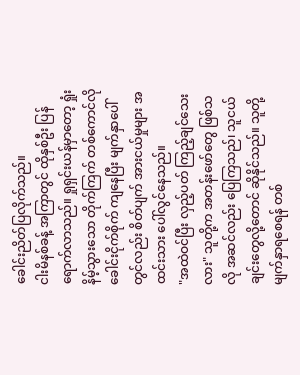ခေါင်းညိတ်ပြလိုက်သည်။
ငါးမိနစ်ခန့် အကြာတွင် ထိုနှစ်ဦး ပြန်ရောက်လာသည်။ ရှုရှင်းယန်မှာတော့ ရှုံးနိမ့်သွားသော တိုက်ကြက် တစ်ကောင်လို ခေါင်းငိုက်စိုက် ကျနေပြီး မျက်နှာပေါ်တွင်လည်း စိတ်ပျက် အားငယ်မှုများ အထင်းသား ပေါ်လွင်နေသည်။
"အထဲဝင်ပြီး လှည့်ပတ် ကြည့်ချင်သေးလား" သူတို့က အတန်းဖော်တွေ ဖြစ်သလို အဆင်လည်း ပြေကြသည်၊ သူငယ်ချင်းတွေလို့တောင် ဆိုနိုင်သည်။ သူတို့ မျက်နှာရစေရန် တစ်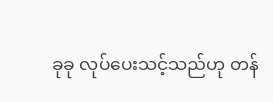ခုခု လုပ်ပေးသင့်သည်ဟု တန်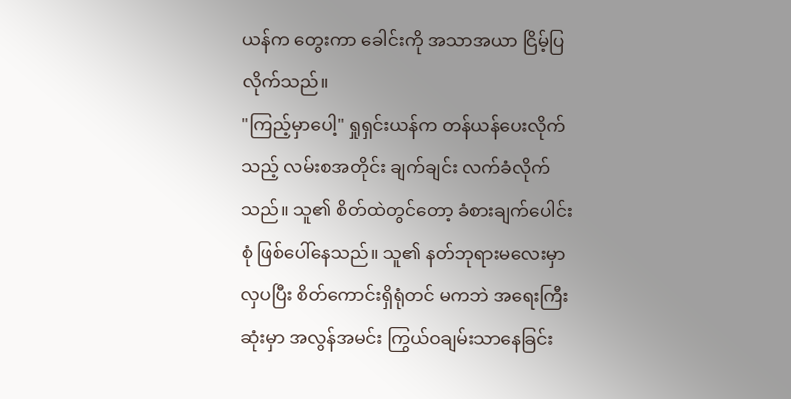ယန်က တွေးကာ ခေါင်းကို အသာအယာ ငြိမ့်ပြလိုက်သည်။
"ကြည့်မှာပေါ့" ရှုရှင်းယန်က တန်ယန်ပေးလိုက်သည့် လမ်းစအတိုင်း ချက်ချင်း လက်ခံလိုက်သည်။ သူ၏ စိတ်ထဲတွင်တော့ ခံစားချက်ပေါင်းစုံ ဖြစ်ပေါ်နေသည်။ သူ၏ နတ်ဘုရားမလေးမှာ လှပပြီး စိတ်ကောင်းရှိရုံတင် မကဘဲ အရေးကြီးဆုံးမှာ အလွန်အမင်း ကြွယ်ဝချမ်းသာနေခြင်း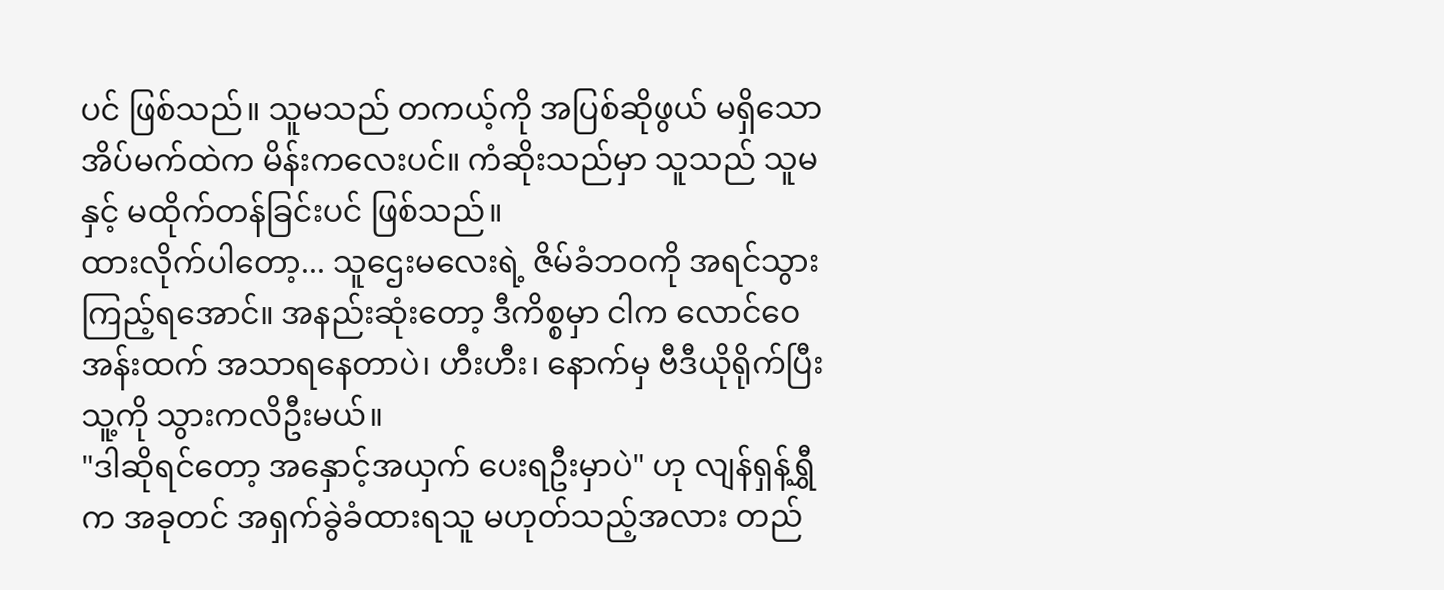ပင် ဖြစ်သည်။ သူမသည် တကယ့်ကို အပြစ်ဆိုဖွယ် မရှိသော အိပ်မက်ထဲက မိန်းကလေးပင်။ ကံဆိုးသည်မှာ သူသည် သူမနှင့် မထိုက်တန်ခြင်းပင် ဖြစ်သည်။
ထားလိုက်ပါတော့... သူဌေးမလေးရဲ့ ဇိမ်ခံဘဝကို အရင်သွားကြည့်ရအောင်။ အနည်းဆုံးတော့ ဒီကိစ္စမှာ ငါက လောင်ဝေအန်းထက် အသာရနေတာပဲ၊ ဟီးဟီး၊ နောက်မှ ဗီဒီယိုရိုက်ပြီး သူ့ကို သွားကလိဦးမယ်။
"ဒါဆိုရင်တော့ အနှောင့်အယှက် ပေးရဦးမှာပဲ" ဟု လျန်ရှန့်ရွှီက အခုတင် အရှက်ခွဲခံထားရသူ မဟုတ်သည့်အလား တည်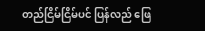တည်ငြိမ်ငြိမ်ပင် ပြန်လည် ဖြေ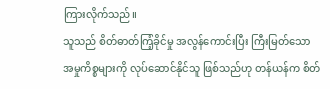ကြားလိုက်သည်။
သူသည် စိတ်ဓာတ်ကြံ့ခိုင်မှု အလွန်ကောင်းပြီး ကြီးမြတ်သော အမှုကိစ္စများကို လုပ်ဆောင်နိုင်သူ ဖြစ်သည်ဟု တန်ယန်က စိတ်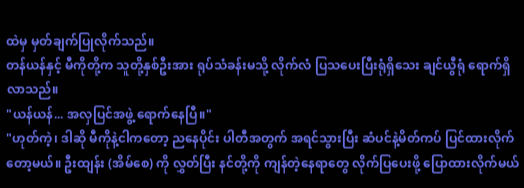ထဲမှ မှတ်ချက်ပြုလိုက်သည်။
တန်ယန်နှင့် မီကိုတို့က သူတို့နှစ်ဦးအား ရုပ်သံခန်းမသို့ လိုက်လံ ပြသပေးပြီးရုံရှိသေး ချင်ယွီရုံ ရောက်ရှိလာသည်။
"ယန်ယန်... အလှပြင်အဖွဲ့ ရောက်နေပြီ။"
"ဟုတ်ကဲ့၊ ဒါဆို မီကိုနဲ့ငါကတော့ ညနေပိုင်း ပါတီအတွက် အရင်သွားပြီး ဆံပင်နဲ့မိတ်ကပ် ပြင်ထားလိုက်တော့မယ်။ ဦးထျန်း (အိမ်စေ) ကို လွှတ်ပြီး နင်တို့ကို ကျန်တဲ့နေရာတွေ လိုက်ပြပေးဖို့ ပြောထားလိုက်မယ်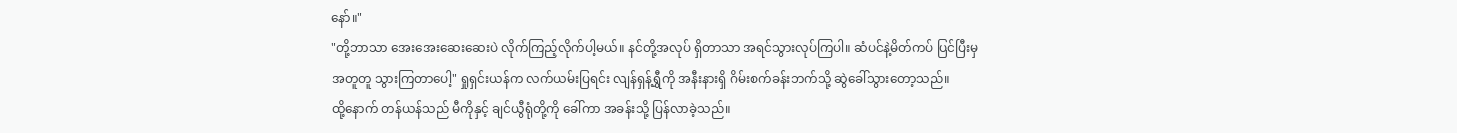နော်။"
"တို့ဘာသာ အေးအေးဆေးဆေးပဲ လိုက်ကြည့်လိုက်ပါ့မယ်။ နင်တို့အလုပ် ရှိတာသာ အရင်သွားလုပ်ကြပါ။ ဆံပင်နဲ့မိတ်ကပ် ပြင်ပြီးမှ အတူတူ သွားကြတာပေါ့" ရှုရှင်းယန်က လက်ယမ်းပြရင်း လျန်ရှန့်ရွှီကို အနီးနားရှိ ဂိမ်းစက်ခန်းဘက်သို့ ဆွဲခေါ်သွားတော့သည်။
ထို့နောက် တန်ယန်သည် မီကိုနှင့် ချင်ယွီရုံတို့ကို ခေါ်ကာ အခန်းသို့ ပြန်လာခဲ့သည်။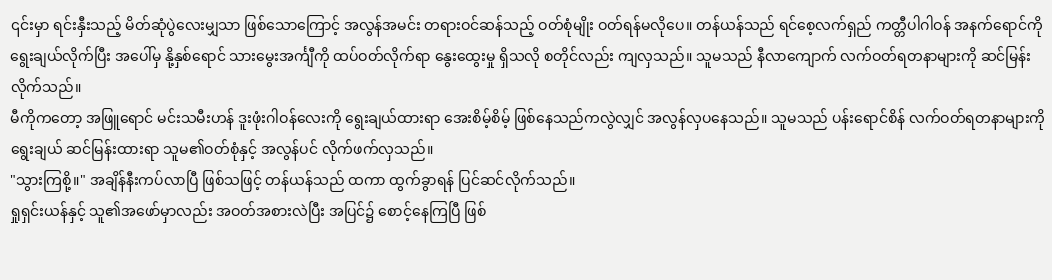၎င်းမှာ ရင်းနှီးသည့် မိတ်ဆုံပွဲလေးမျှသာ ဖြစ်သောကြောင့် အလွန်အမင်း တရားဝင်ဆန်သည့် ဝတ်စုံမျိုး ဝတ်ရန်မလိုပေ။ တန်ယန်သည် ရင်စေ့လက်ရှည် ကတ္တီပါဂါဝန် အနက်ရောင်ကို ရွေးချယ်လိုက်ပြီး အပေါ်မှ နို့နှစ်ရောင် သားမွေးအင်္ကျီကို ထပ်ဝတ်လိုက်ရာ နွေးထွေးမှု ရှိသလို စတိုင်လည်း ကျလှသည်။ သူမသည် နီလာကျောက် လက်ဝတ်ရတနာများကို ဆင်မြန်းလိုက်သည်။
မီကိုကတော့ အဖြူရောင် မင်းသမီးဟန် ဒူးဖုံးဂါဝန်လေးကို ရွေးချယ်ထားရာ အေးစိမ့်စိမ့် ဖြစ်နေသည်ကလွဲလျှင် အလွန်လှပနေသည်။ သူမသည် ပန်းရောင်စိန် လက်ဝတ်ရတနာများကို ရွေးချယ် ဆင်မြန်းထားရာ သူမ၏ဝတ်စုံနှင့် အလွန်ပင် လိုက်ဖက်လှသည်။
"သွားကြစို့။" အချိန်နီးကပ်လာပြီ ဖြစ်သဖြင့် တန်ယန်သည် ထကာ ထွက်ခွာရန် ပြင်ဆင်လိုက်သည်။
ရှုရှင်းယန်နှင့် သူ၏အဖော်မှာလည်း အဝတ်အစားလဲပြီး အပြင်၌ စောင့်နေကြပြီ ဖြစ်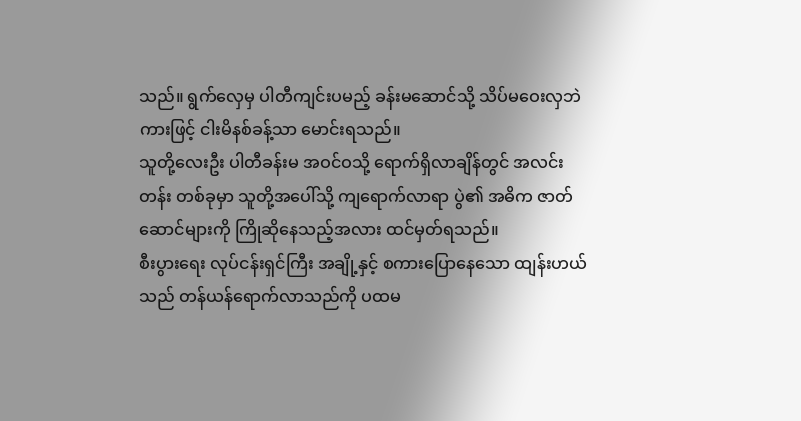သည်။ ရွက်လှေမှ ပါတီကျင်းပမည့် ခန်းမဆောင်သို့ သိပ်မဝေးလှဘဲ ကားဖြင့် ငါးမိနစ်ခန့်သာ မောင်းရသည်။
သူတို့လေးဦး ပါတီခန်းမ အဝင်ဝသို့ ရောက်ရှိလာချိန်တွင် အလင်းတန်း တစ်ခုမှာ သူတို့အပေါ်သို့ ကျရောက်လာရာ ပွဲ၏ အဓိက ဇာတ်ဆောင်များကို ကြိုဆိုနေသည့်အလား ထင်မှတ်ရသည်။
စီးပွားရေး လုပ်ငန်းရှင်ကြီး အချို့နှင့် စကားပြောနေသော ထျန်းဟယ်သည် တန်ယန်ရောက်လာသည်ကို ပထမ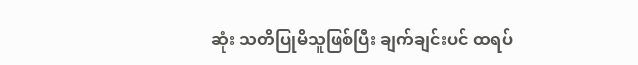ဆုံး သတိပြုမိသူဖြစ်ပြီး ချက်ချင်းပင် ထရပ်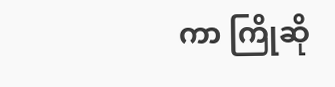ကာ ကြိုဆို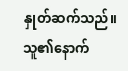နှုတ်ဆက်သည်။ သူ၏နောက်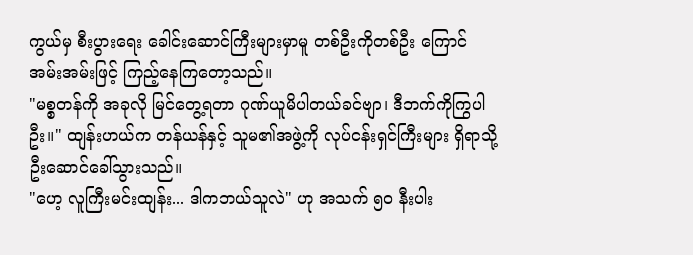ကွယ်မှ စီးပွားရေး ခေါင်းဆောင်ကြီးများမှာမူ တစ်ဦးကိုတစ်ဦး ကြောင်အမ်းအမ်းဖြင့် ကြည့်နေကြတော့သည်။
"မစ္စတန်ကို အခုလို မြင်တွေ့ရတာ ဂုဏ်ယူမိပါတယ်ခင်ဗျာ၊ ဒီဘက်ကိုကြွပါဦး။" ထျန်းဟယ်က တန်ယန်နှင့် သူမ၏အဖွဲ့ကို လုပ်ငန်းရှင်ကြီးများ ရှိရာသို့ ဦးဆောင်ခေါ်သွားသည်။
"ဟေ့ လူကြီးမင်းထျန်း... ဒါကဘယ်သူလဲ" ဟု အသက် ၅၀ နီးပါး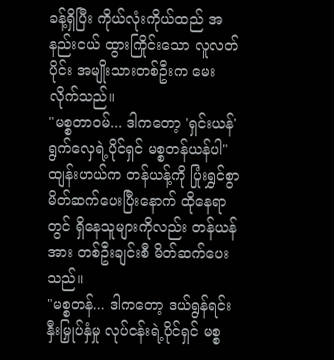ခန့်ရှိပြီး ကိုယ်လုံးကိုယ်ထည် အနည်းငယ် ထွားကြိုင်းသော လူလတ်ပိုင်း အမျိုးသားတစ်ဦးက မေးလိုက်သည်။
"မစ္စတာဝမ်... ဒါကတော့ 'ရှင်းယန်' ရွက်လှေရဲ့ပိုင်ရှင် မစ္စတန်ယန်ပါ" ထျန်းဟယ်က တန်ယန့်ကို ပြုံးရွှင်စွာ မိတ်ဆက်ပေးပြီးနောက် ထိုနေရာတွင် ရှိနေသူများကိုလည်း တန်ယန်အား တစ်ဦးချင်းစီ မိတ်ဆက်ပေးသည်။
"မစ္စတန်... ဒါကတော့ ဒယ်ရွန်ရင်းနှီးမြှုပ်နှံမှု လုပ်ငန်းရဲ့ပိုင်ရှင် မစ္စ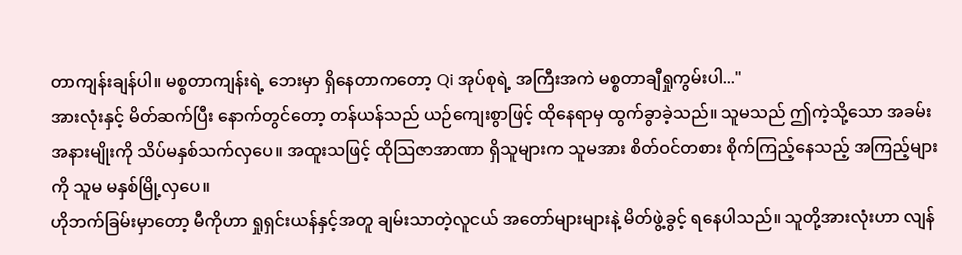တာကျန်းချန်ပါ။ မစ္စတာကျန်းရဲ့ ဘေးမှာ ရှိနေတာကတော့ Qi အုပ်စုရဲ့ အကြီးအကဲ မစ္စတာချီရှုကွမ်းပါ..."
အားလုံးနှင့် မိတ်ဆက်ပြီး နောက်တွင်တော့ တန်ယန်သည် ယဉ်ကျေးစွာဖြင့် ထိုနေရာမှ ထွက်ခွာခဲ့သည်။ သူမသည် ဤကဲ့သို့သော အခမ်းအနားမျိုးကို သိပ်မနှစ်သက်လှပေ။ အထူးသဖြင့် ထိုသြဇာအာဏာ ရှိသူများက သူမအား စိတ်ဝင်တစား စိုက်ကြည့်နေသည့် အကြည့်များကို သူမ မနှစ်မြို့လှပေ။
ဟိုဘက်ခြမ်းမှာတော့ မီကိုဟာ ရှုရှင်းယန်နှင့်အတူ ချမ်းသာတဲ့လူငယ် အတော်များများနဲ့ မိတ်ဖွဲ့ခွင့် ရနေပါသည်။ သူတို့အားလုံးဟာ လျန်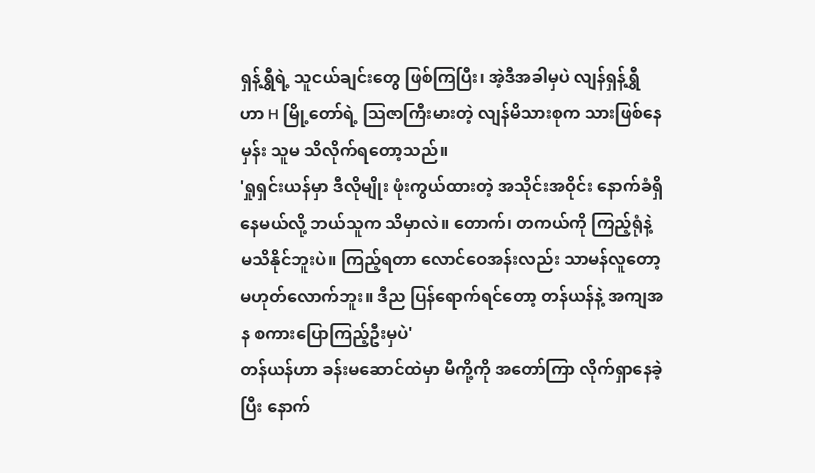ရှန့်ရွှီရဲ့ သူငယ်ချင်းတွေ ဖြစ်ကြပြီး၊ အဲ့ဒီအခါမှပဲ လျန်ရှန့်ရွှီဟာ H မြို့တော်ရဲ့ သြဇာကြီးမားတဲ့ လျန်မိသားစုက သားဖြစ်နေမှန်း သူမ သိလိုက်ရတော့သည်။
'ရှုရှင်းယန်မှာ ဒီလိုမျိုး ဖုံးကွယ်ထားတဲ့ အသိုင်းအဝိုင်း နောက်ခံရှိနေမယ်လို့ ဘယ်သူက သိမှာလဲ။ တောက်၊ တကယ်ကို ကြည့်ရုံနဲ့ မသိနိုင်ဘူးပဲ။ ကြည့်ရတာ လောင်ဝေအန်းလည်း သာမန်လူတော့ မဟုတ်လောက်ဘူး။ ဒီည ပြန်ရောက်ရင်တော့ တန်ယန်နဲ့ အကျအန စကားပြောကြည့်ဦးမှပဲ'
တန်ယန်ဟာ ခန်းမဆောင်ထဲမှာ မီကို့ကို အတော်ကြာ လိုက်ရှာနေခဲ့ပြီး နောက်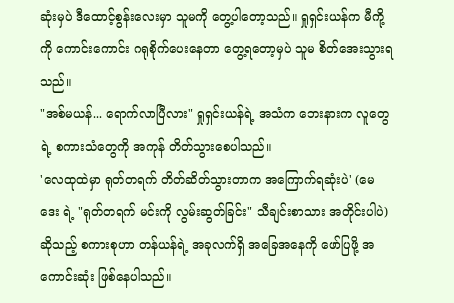ဆုံးမှပဲ ဒီထောင့်စွန်းလေးမှာ သူမကို တွေ့ပါတော့သည်။ ရှုရှင်းယန်က မီကို့ကို ကောင်းကောင်း ဂရုစိုက်ပေးနေတာ တွေ့ရတော့မှပဲ သူမ စိတ်အေးသွားရသည်။
"အစ်မယန်... ရောက်လာပြီလား" ရှုရှင်းယန်ရဲ့ အသံက ဘေးနားက လူတွေရဲ့ စကားသံတွေကို အကုန် တိတ်သွားစေပါသည်။
'လေထုထဲမှာ ရုတ်တရက် တိတ်ဆိတ်သွားတာက အကြောက်ရဆုံးပဲ' (မေဒေး ရဲ့ "ရုတ်တရက် မင်းကို လွမ်းဆွတ်ခြင်း" သီချင်းစာသား အတိုင်းပါပဲ) ဆိုသည့် စကားစုဟာ တန်ယန်ရဲ့ အခုလက်ရှိ အခြေအနေကို ဖော်ပြဖို့ အကောင်းဆုံး ဖြစ်နေပါသည်။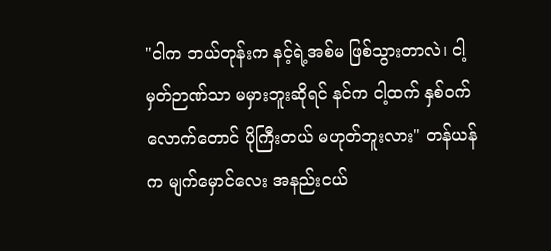"ငါက ဘယ်တုန်းက နင့်ရဲ့အစ်မ ဖြစ်သွားတာလဲ၊ ငါ့မှတ်ဉာဏ်သာ မမှားဘူးဆိုရင် နင်က ငါ့ထက် နှစ်ဝက်လောက်တောင် ပိုကြီးတယ် မဟုတ်ဘူးလား" တန်ယန်က မျက်မှောင်လေး အနည်းငယ်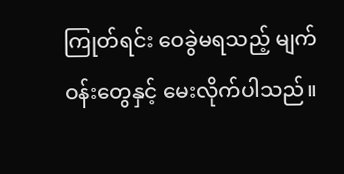ကြုတ်ရင်း ဝေခွဲမရသည့် မျက်ဝန်းတွေနှင့် မေးလိုက်ပါသည်။